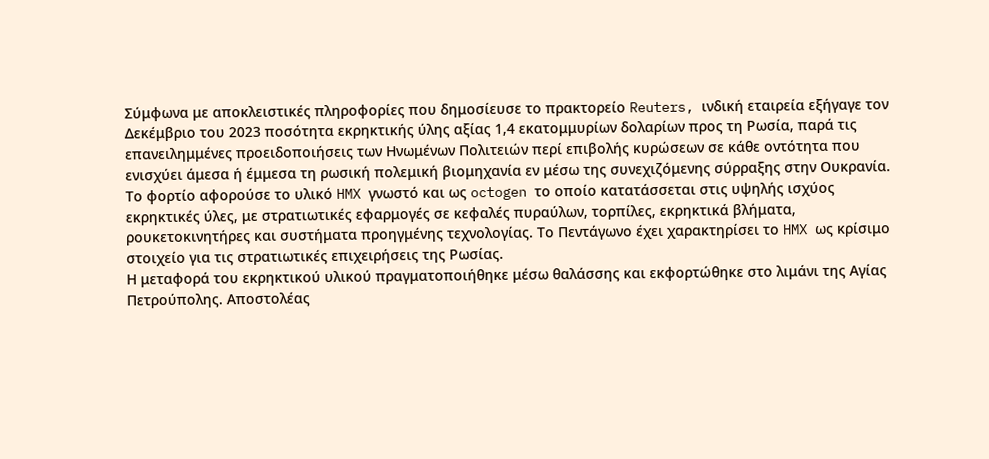Σύμφωνα με αποκλειστικές πληροφορίες που δημοσίευσε το πρακτορείο Reuters, ινδική εταιρεία εξήγαγε τον Δεκέμβριο του 2023 ποσότητα εκρηκτικής ύλης αξίας 1,4 εκατομμυρίων δολαρίων προς τη Ρωσία, παρά τις επανειλημμένες προειδοποιήσεις των Ηνωμένων Πολιτειών περί επιβολής κυρώσεων σε κάθε οντότητα που ενισχύει άμεσα ή έμμεσα τη ρωσική πολεμική βιομηχανία εν μέσω της συνεχιζόμενης σύρραξης στην Ουκρανία.
Το φορτίο αφορούσε το υλικό HMX γνωστό και ως octogen το οποίο κατατάσσεται στις υψηλής ισχύος εκρηκτικές ύλες, με στρατιωτικές εφαρμογές σε κεφαλές πυραύλων, τορπίλες, εκρηκτικά βλήματα, ρουκετοκινητήρες και συστήματα προηγμένης τεχνολογίας. Το Πεντάγωνο έχει χαρακτηρίσει το HMX ως κρίσιμο στοιχείο για τις στρατιωτικές επιχειρήσεις της Ρωσίας.
Η μεταφορά του εκρηκτικού υλικού πραγματοποιήθηκε μέσω θαλάσσης και εκφορτώθηκε στο λιμάνι της Αγίας Πετρούπολης. Αποστολέας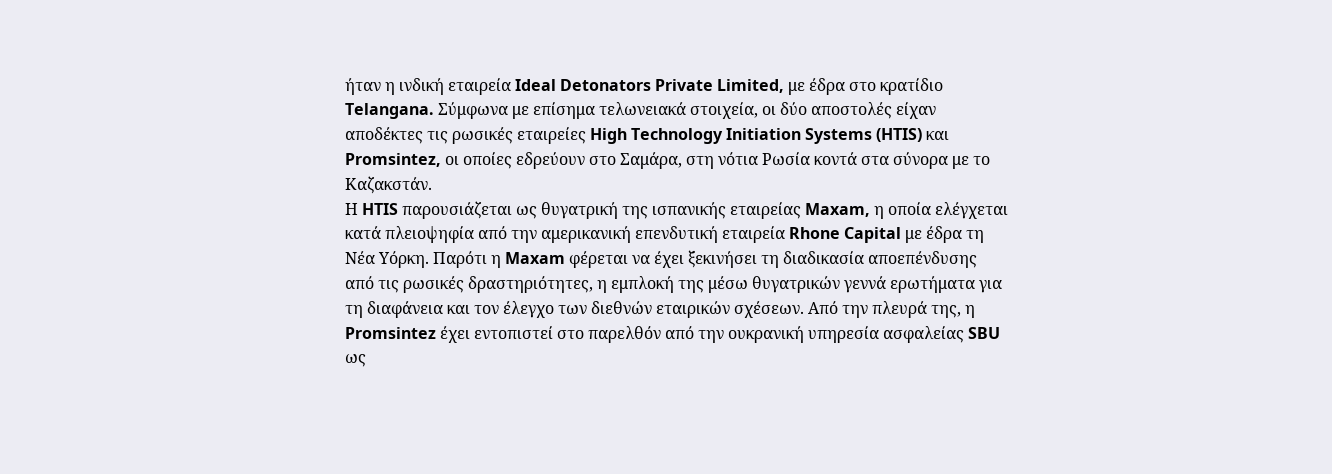ήταν η ινδική εταιρεία Ideal Detonators Private Limited, με έδρα στο κρατίδιο Telangana. Σύμφωνα με επίσημα τελωνειακά στοιχεία, οι δύο αποστολές είχαν αποδέκτες τις ρωσικές εταιρείες High Technology Initiation Systems (HTIS) και Promsintez, οι οποίες εδρεύουν στο Σαμάρα, στη νότια Ρωσία κοντά στα σύνορα με το Καζακστάν.
Η HTIS παρουσιάζεται ως θυγατρική της ισπανικής εταιρείας Maxam, η οποία ελέγχεται κατά πλειοψηφία από την αμερικανική επενδυτική εταιρεία Rhone Capital με έδρα τη Νέα Υόρκη. Παρότι η Maxam φέρεται να έχει ξεκινήσει τη διαδικασία αποεπένδυσης από τις ρωσικές δραστηριότητες, η εμπλοκή της μέσω θυγατρικών γεννά ερωτήματα για τη διαφάνεια και τον έλεγχο των διεθνών εταιρικών σχέσεων. Από την πλευρά της, η Promsintez έχει εντοπιστεί στο παρελθόν από την ουκρανική υπηρεσία ασφαλείας SBU ως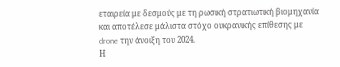εταιρεία με δεσμούς με τη ρωσική στρατιωτική βιομηχανία και αποτέλεσε μάλιστα στόχο ουκρανικής επίθεσης με drone την άνοιξη του 2024.
Η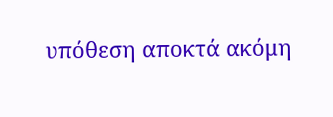υπόθεση αποκτά ακόμη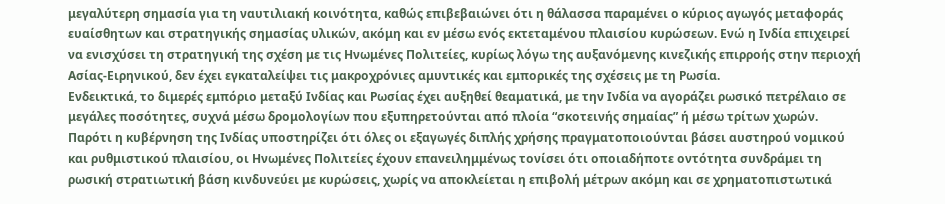μεγαλύτερη σημασία για τη ναυτιλιακή κοινότητα, καθώς επιβεβαιώνει ότι η θάλασσα παραμένει ο κύριος αγωγός μεταφοράς ευαίσθητων και στρατηγικής σημασίας υλικών, ακόμη και εν μέσω ενός εκτεταμένου πλαισίου κυρώσεων. Ενώ η Ινδία επιχειρεί να ενισχύσει τη στρατηγική της σχέση με τις Ηνωμένες Πολιτείες, κυρίως λόγω της αυξανόμενης κινεζικής επιρροής στην περιοχή Ασίας-Ειρηνικού, δεν έχει εγκαταλείψει τις μακροχρόνιες αμυντικές και εμπορικές της σχέσεις με τη Ρωσία.
Ενδεικτικά, το διμερές εμπόριο μεταξύ Ινδίας και Ρωσίας έχει αυξηθεί θεαματικά, με την Ινδία να αγοράζει ρωσικό πετρέλαιο σε μεγάλες ποσότητες, συχνά μέσω δρομολογίων που εξυπηρετούνται από πλοία “σκοτεινής σημαίας” ή μέσω τρίτων χωρών. Παρότι η κυβέρνηση της Ινδίας υποστηρίζει ότι όλες οι εξαγωγές διπλής χρήσης πραγματοποιούνται βάσει αυστηρού νομικού και ρυθμιστικού πλαισίου, οι Ηνωμένες Πολιτείες έχουν επανειλημμένως τονίσει ότι οποιαδήποτε οντότητα συνδράμει τη ρωσική στρατιωτική βάση κινδυνεύει με κυρώσεις, χωρίς να αποκλείεται η επιβολή μέτρων ακόμη και σε χρηματοπιστωτικά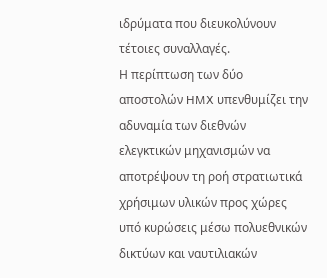ιδρύματα που διευκολύνουν τέτοιες συναλλαγές.
Η περίπτωση των δύο αποστολών HMX υπενθυμίζει την αδυναμία των διεθνών ελεγκτικών μηχανισμών να αποτρέψουν τη ροή στρατιωτικά χρήσιμων υλικών προς χώρες υπό κυρώσεις μέσω πολυεθνικών δικτύων και ναυτιλιακών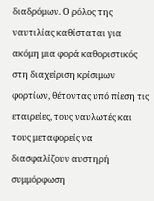διαδρόμων. Ο ρόλος της ναυτιλίας καθίσταται για ακόμη μια φορά καθοριστικός στη διαχείριση κρίσιμων φορτίων, θέτοντας υπό πίεση τις εταιρείες, τους ναυλωτές και τους μεταφορείς να διασφαλίζουν αυστηρή συμμόρφωση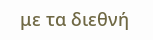με τα διεθνή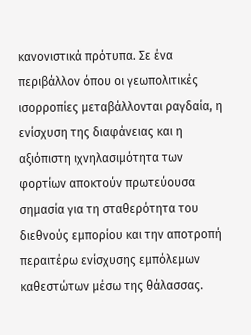κανονιστικά πρότυπα. Σε ένα περιβάλλον όπου οι γεωπολιτικές ισορροπίες μεταβάλλονται ραγδαία, η ενίσχυση της διαφάνειας και η αξιόπιστη ιχνηλασιμότητα των φορτίων αποκτούν πρωτεύουσα σημασία για τη σταθερότητα του διεθνούς εμπορίου και την αποτροπή περαιτέρω ενίσχυσης εμπόλεμων καθεστώτων μέσω της θάλασσας.